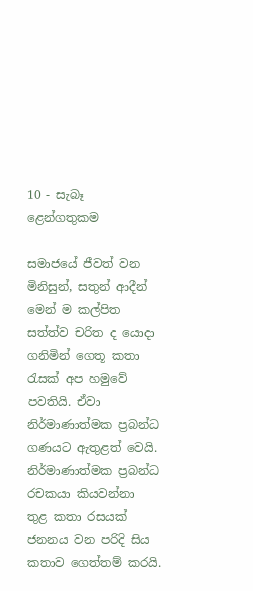10 - සැබෑ ළෙන්ගතුකම

සමාජයේ ජීවත් වන මිනිසුන්, සතුන් ආදීන් මෙන් ම කල්පිත සත්ත්ව චරිත ද යොදා ගනිමින් ගෙතූ කතා රැසක් අප හමුවේ පවතියි. ඒවා නිර්මාණාත්මක ප්‍රබන්ධ ගණයට ඇතුළත් වෙයි. නිර්මාණාත්මක ප්‍රබන්ධ රචකයා කියවන්නා තුළ කතා රසයක් ජනනය වන පරිදි සිය කතාව ගෙත්තම් කරයි.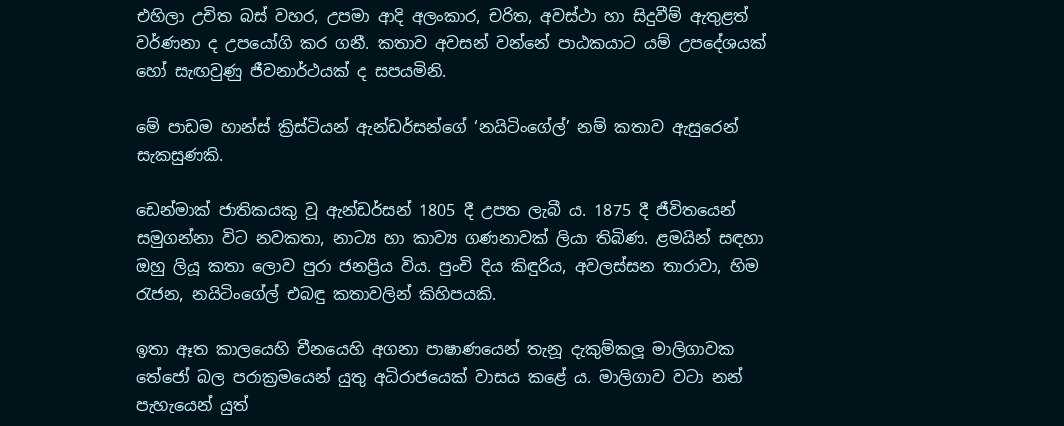එහිලා උචිත බස් වහර, උපමා ආදි අලංකාර, චරිත, අවස්ථා හා සිදුවීම් ඇතුළත් වර්ණනා ද උපයෝගි කර ගනී. කතාව අවසන් වන්නේ පාඨකයාට යම් උපදේශයක් හෝ සැඟවුණු ජීවනාර්ථයක් ද සපයමිනි.

මේ පාඩම හාන්ස් ක්‍රිස්ටියන් ඇන්ඩර්සන්ගේ ‘නයිටිංගේල්’ නම් කතාව ඇසුරෙන් සැකසුණකි.

ඩෙන්මාක් ජාතිකයකු වූ ඇන්ඩර්සන් 1805 දී උපත ලැබී ය. 1875 දී ජීවිතයෙන් සමුගන්නා විට නවකතා, නාට්‍ය හා කාව්‍ය ගණනාවක් ලියා තිබිණ. ළමයින් සඳහා ඔහු ලියූ කතා ලොව පුරා ජනප්‍රිය විය. පුංචි දිය කිඳුරිය, අවලස්සන තාරාවා, හිම රැජන, නයිටිංගේල් එබඳු කතාවලින් කිහිපයකි.

ඉතා ඈත කාලයෙහි චීනයෙහි අගනා පාෂාණයෙන් තැනූ දැකුම්කලූ මාලිගාවක තේජෝ බල පරාක්‍රමයෙන් යුතු අධිරාජයෙක් වාසය කළේ ය. මාලිගාව වටා නන් පැහැයෙන් යුත්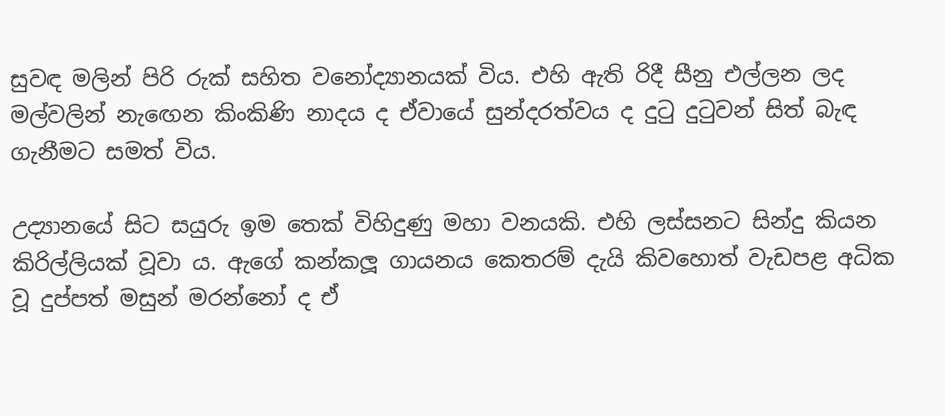සුවඳ මලින් පිරි රුක් සහිත වනෝද්‍යානයක් විය. එහි ඇති රිදී සීනු එල්ලන ලද මල්වලින් නැඟෙන කිංකිණි නාදය ද ඒවායේ සුන්දරත්වය ද දුටු දුටුවන් සිත් බැඳ ගැනීමට සමත් විය.

උද්‍යානයේ සිට සයුරු ඉම තෙක් විහිදුණු මහා වනයකි. එහි ලස්සනට සින්දු කියන කිරිල්ලියක් වූවා ය. ඇගේ කන්කලූ ගායනය කෙතරම් දැයි කිවහොත් වැඩපළ අධික වූ දුප්පත් මසුන් මරන්නෝ ද ඒ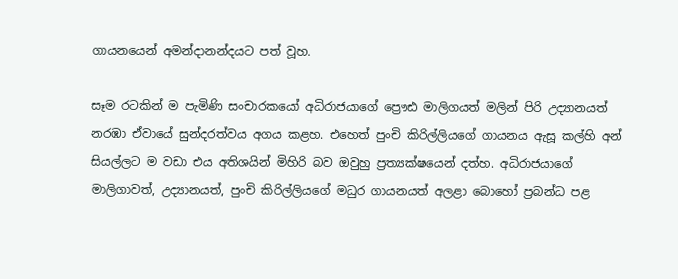ගායනයෙන් අමන්දානන්දයට පත් වූහ.

සෑම රටකින් ම පැමිණි සංචාරකයෝ අධිරාජයාගේ ප්‍රෞඪ මාලිගයත් මලින් පිරි උද්‍යානයත් නරඹා ඒවායේ සුන්දරත්වය අගය කළහ. එහෙත් පුංචි කිරිල්ලියගේ ගායනය ඇසූ කල්හි අන් සියල්ලට ම වඩා එය අතිශයින් මිහිරි බව ඔවුහු ප්‍රත්‍යක්ෂයෙන් දත්හ. අධිරාජයාගේ මාලිගාවත්, උද්‍යානයත්, පුංචි කිරිල්ලියගේ මධුර ගායනයත් අලළා බොහෝ ප්‍රබන්ධ පළ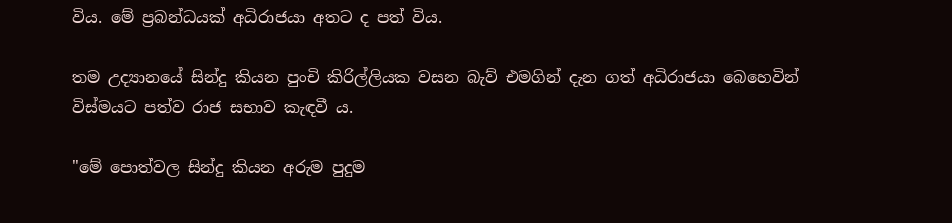විය. මේ ප්‍රබන්ධයක් අධිරාජයා අතට ද පත් විය.

තම උද්‍යානයේ සින්දු කියන පුංචි කිරිල්ලියක වසන බැව් එමගින් දැන ගත් අධිරාජයා බෙහෙවින් විස්මයට පත්ව රාජ සභාව කැඳවී ය.

"මේ පොත්වල සින්දු කියන අරුම පුදුම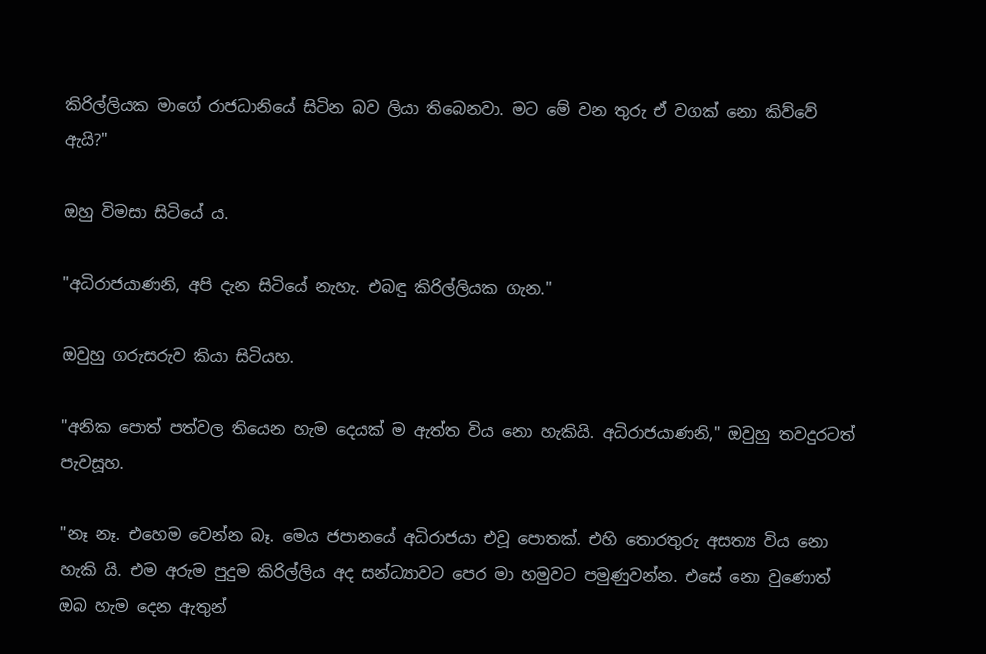කිරිල්ලියක මාගේ රාජධානියේ සිටින බව ලියා තිබෙනවා. මට මේ වන තුරු ඒ වගක් නො කිව්වේ ඇයි?"

ඔහු විමසා සිටියේ ය.

"අධිරාජයාණනි, අපි දැන සිටියේ නැහැ. එබඳු කිරිල්ලියක ගැන."

ඔවුහු ගරුසරුව කියා සිටියහ.

"අනික පොත් පත්වල තියෙන හැම දෙයක් ම ඇත්ත විය නො හැකියි. අධිරාජයාණනි," ඔවුහු තවදුරටත් පැවසූහ.

"නෑ නෑ. එහෙම වෙන්න බෑ. මෙය ජපානයේ අධිරාජයා එවූ පොතක්. එහි තොරතුරු අසත්‍ය විය නො හැකි යි. එම අරුම පුදුම කිරිල්ලිය අද සන්ධ්‍යාවට පෙර මා හමුවට පමුණුවන්න. එසේ නො වුණොත් ඔබ හැම දෙන ඇතුන්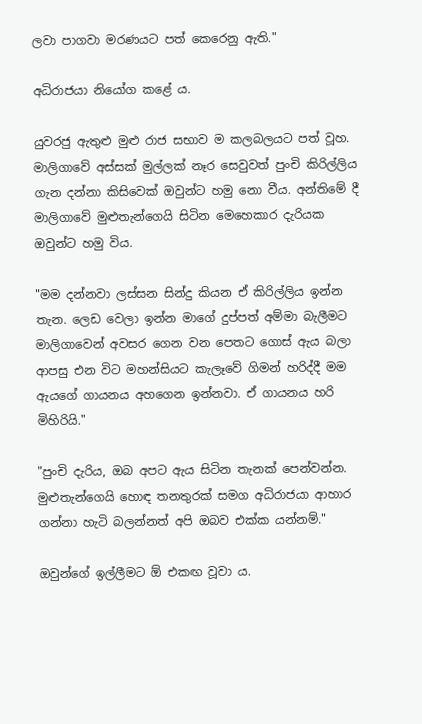ලවා පාගවා මරණයට පත් කෙරෙනු ඇති."

අධිරාජයා නියෝග කළේ ය.

යුවරජු ඇතුළු මුළු රාජ සභාව ම කලබලයට පත් වූහ. මාලිගාවේ අස්සක් මුල්ලක් නෑර සෙවුවත් පුංචි කිරිල්ලිය ගැන දන්නා කිසිවෙක් ඔවුන්ට හමු නො වීය. අන්තිමේ දී මාලිගාවේ මුළුතැන්ගෙයි සිටින මෙහෙකාර දැරියක ඔවුන්ට හමු විය.

"මම දන්නවා ලස්සන සින්දු කියන ඒ කිරිල්ලිය ඉන්න තැන. ලෙඩ වෙලා ඉන්න මාගේ දුප්පත් අම්මා බැලීමට මාලිගාවෙන් අවසර ගෙන වන පෙතට ගොස් ඇය බලා ආපසු එන විට මහන්සියට කැලෑවේ ගිමන් හරිද්දී මම ඇයගේ ගායනය අහගෙන ඉන්නවා. ඒ ගායනය හරි මිහිරියි."

"පුංචි දැරිය, ඔබ අපට ඇය සිටින තැනක් පෙන්වන්න. මුළුතැන්ගෙයි හොඳ තනතුරක් සමග අධිරාජයා ආහාර ගන්නා හැටි බලන්නත් අපි ඔබව එක්ක යන්නම්."

ඔවුන්ගේ ඉල්ලීමට ඕ එකඟ වූවා ය.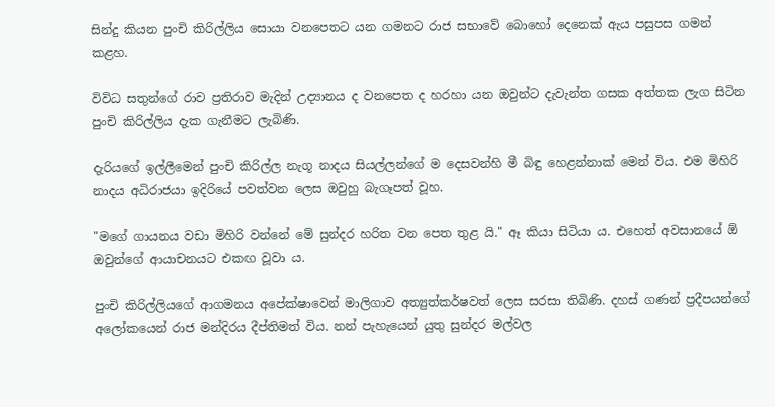සින්දු කියන පුංචි කිරිල්ලිය සොයා වනපෙතට යන ගමනට රාජ සභාවේ බොහෝ දෙනෙක් ඇය පසුපස ගමන් කළහ.

විවිධ සතුන්ගේ රාව ප්‍රතිරාව මැදින් උද්‍යානය ද වනපෙත ද හරහා යන ඔවුන්ට දැවැන්ත ගසක අත්තක ලැග සිටින පුංචි කිරිල්ලිය දැක ගැනීමට ලැබිණි.

දැරියගේ ඉල්ලීමෙන් පුංචි කිරිල්ල නැගූ නාදය සියල්ලන්ගේ ම දෙසවන්හි මී බිඳු හෙළන්නාක් මෙන් විය. එම මිහිරි නාදය අධිරාජයා ඉදිරියේ පවත්වන ලෙස ඔවුහු බැගෑපත් වූහ.

"මගේ ගායනය වඩා මිහිරි වන්නේ මේ සුන්දර හරිත වන පෙත තුළ යි." ඈ කියා සිටියා ය. එහෙත් අවසානයේ ඕ ඔවුන්ගේ ආයාචනයට එකඟ වූවා ය.

පුංචි කිරිල්ලියගේ ආගමනය අපේක්ෂාවෙන් මාලිගාව අත්‍යුත්කර්ෂවත් ලෙස සරසා තිබිණි. දහස් ගණන් ප්‍රදීපයන්ගේ අලෝකයෙන් රාජ මන්දිරය දීප්තිමත් විය. නන් පැහැයෙන් යුතු සුන්දර මල්වල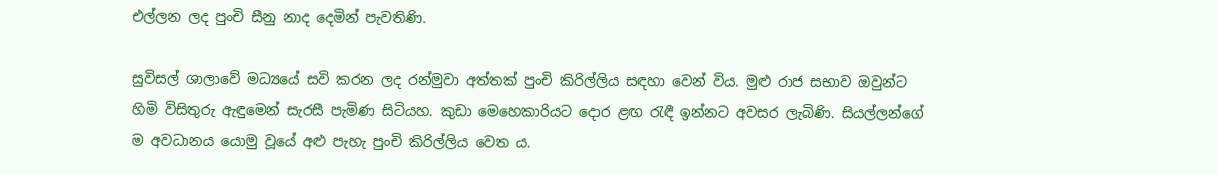එල්ලන ලද පුංචි සීනු නාද දෙමින් පැවතිණි.

සුවිසල් ශාලාවේ මධ්‍යයේ සවි කරන ලද රන්මුවා අත්තක් පුංචි කිරිල්ලිය සඳහා වෙන් විය. මුළු රාජ සභාව ඔවුන්ට හිමි විසිතුරු ඇඳුමෙන් සැරසී පැමිණ සිටියහ. කුඩා මෙහෙකාරියට දොර ළඟ රැඳී ඉන්නට අවසර ලැබිණි. සියල්ලන්ගේ ම අවධානය යොමු වූයේ අළු පැහැ පුංචි කිරිල්ලිය වෙත ය.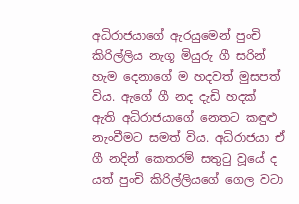අධිරාජයාගේ ඇරයුමෙන් පුංචි කිරිල්ලිය නැගූ මියුරු ගී සරින් හැම දෙනාගේ ම හදවත් මුසපත් විය. ඇගේ ගී නද දැඩි හදක් ඇති අධිරාජයාගේ නෙතට කඳුළු නැංවීමට සමත් විය. අධිරාජයා ඒ ගී නදින් කෙතරම් සතුටු වූයේ ද යත් පුංචි කිරිල්ලියගේ ගෙල වටා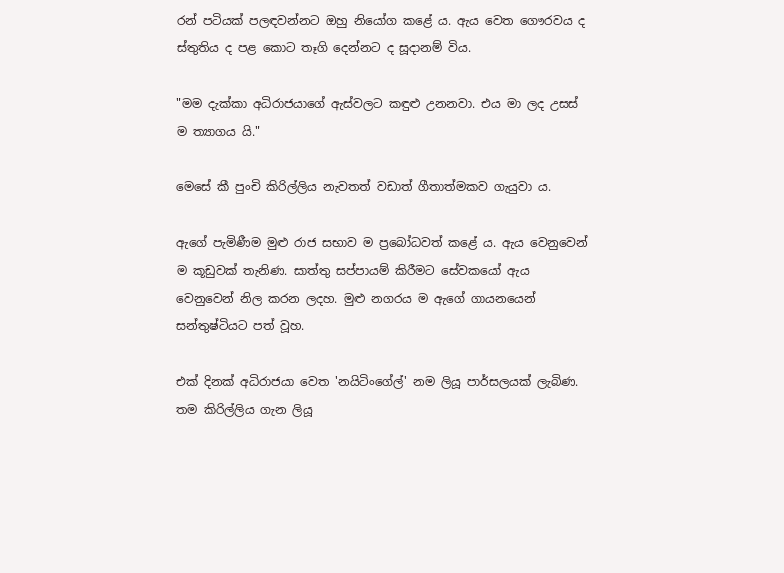රන් පටියක් පලඳවන්නට ඔහු නියෝග කළේ ය. ඇය වෙත ගෞරවය ද ස්තුතිය ද පළ කොට තෑගි දෙන්නට ද සූදානම් විය.

"මම දැක්කා අධිරාජයාගේ ඇස්වලට කඳුළු උනනවා. එය මා ලද උසස් ම ත්‍යාගය යි."

මෙසේ කී පුංචි කිරිල්ලිය නැවතත් වඩාත් ගීතාත්මකව ගැයුවා ය.

ඇගේ පැමිණීම මුළු රාජ සභාව ම ප්‍රබෝධවත් කළේ ය. ඇය වෙනුවෙන් ම කූඩුවක් තැනිණ. සාත්තු සප්පායම් කිරීමට සේවකයෝ ඇය වෙනුවෙන් නිල කරන ලදහ. මුළු නගරය ම ඇගේ ගායනයෙන් සන්තුෂ්ටියට පත් වූහ.

එක් දිනක් අධිරාජයා වෙත 'නයිටිංගේල්' නම ලියූ පාර්සලයක් ලැබිණ. තම කිරිල්ලිය ගැන ලියූ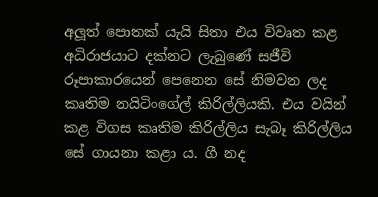අලූත් පොතක් යැයි සිතා එය විවෘත කළ අධිරාජයාට දක්නට ලැබුණේ සජීවි රූපාකාරයෙන් පෙනෙන සේ නිමවන ලද කෘතිම නයිටිංගේල් කිරිල්ලියකි. එය වයින් කළ විගස කෘතිම කිරිල්ලිය සැබෑ කිරිල්ලිය සේ ගායනා කළා ය. ගී නද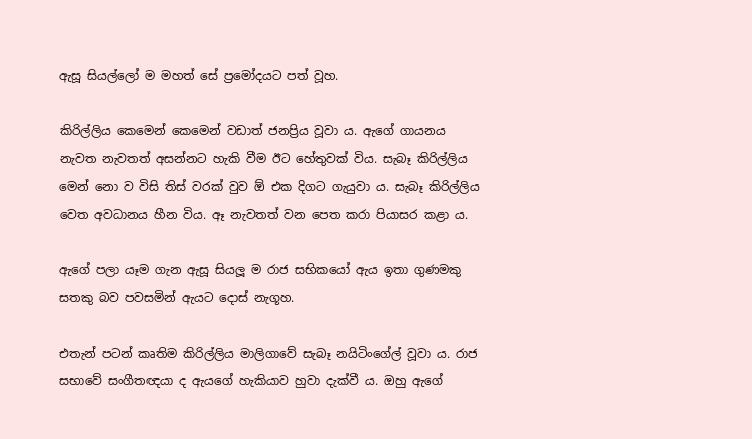ඇසූ සියල්ලෝ ම මහත් සේ ප්‍රමෝදයට පත් වූහ.

කිරිල්ලිය කෙමෙන් කෙමෙන් වඩාත් ජනප්‍රිය වූවා ය. ඇගේ ගායනය නැවත නැවතත් අසන්නට හැකි වීම ඊට හේතුවක් විය. සැබෑ කිරිල්ලිය මෙන් නො ව විසි තිස් වරක් වුව ඕ එක දිගට ගැයුවා ය. සැබෑ කිරිල්ලිය වෙත අවධානය හීන විය. ඈ නැවතත් වන පෙත කරා පියාසර කළා ය.

ඇගේ පලා යෑම ගැන ඇසූ සියලූ ම රාජ සභිකයෝ ඇය ඉතා ගුණමකු සතකු බව පවසමින් ඇයට දොස් නැගූහ.

එතැන් පටන් කෘතිම කිරිල්ලිය මාලිගාවේ සැබෑ නයිටිංගේල් වූවා ය. රාජ සභාවේ සංගීතඥයා ද ඇයගේ හැකියාව හුවා දැක්වී ය. ඔහු ඇගේ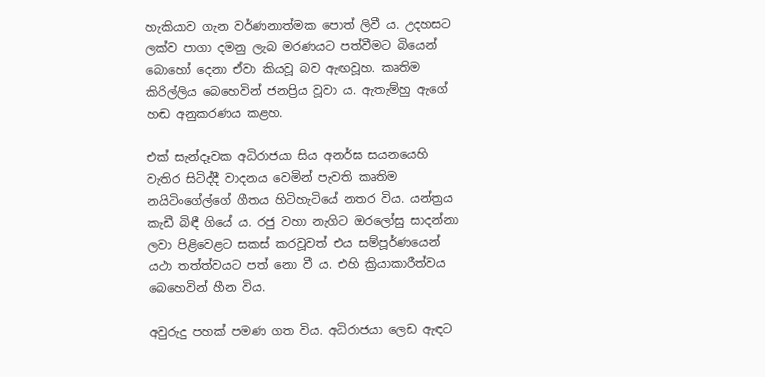හැකියාව ගැන වර්ණනාත්මක පොත් ලිවී ය. උදහසට ලක්ව පාගා දමනු ලැබ මරණයට පත්වීමට බියෙන් බොහෝ දෙනා ඒවා කියවූ බව ඇඟවූහ. කෘතිම කිරිල්ලිය බෙහෙවින් ජනප්‍රිය වූවා ය. ඇතැම්හු ඇගේ හඬ අනුකරණය කළහ.

එක් සැන්දෑවක අධිරාජයා සිය අනර්ඝ සයනයෙහි වැතිර සිටිද්දී වාදනය වෙමින් පැවති කෘතිම නයිටිංගේල්ගේ ගීතය හිටිහැටියේ නතර විය. යන්ත්‍රය කැඩී බිඳී ගියේ ය. රජු වහා නැගිට ඔරලෝසු සාදන්නා ලවා පිළිවෙළට සකස් කරවූවත් එය සම්පූර්ණයෙන් යථා තත්ත්වයට පත් නො වී ය. එහි ක්‍රියාකාරීත්වය බෙහෙවින් හීන විය.

අවුරුදු පහක් පමණ ගත විය. අධිරාජයා ලෙඩ ඇඳට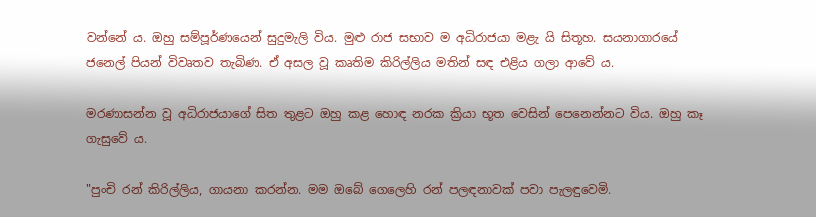වන්නේ ය. ඔහු සම්පූර්ණයෙන් සුදුමැලි විය. මුළු රාජ සභාව ම අධිරාජයා මළැ යි සිතූහ. සයනාගාරයේ ජනෙල් පියන් විවෘතව තැබිණ. ඒ අසල වූ කෘතිම කිරිල්ලිය මතින් සඳ එළිය ගලා ආවේ ය.

මරණාසන්න වූ අධිරාජයාගේ සිත තුළට ඔහු කළ හොඳ නරක ක්‍රියා භූත වෙසින් පෙනෙන්නට විය. ඔහු කෑ ගැසුවේ ය.

"පුංචි රන් කිරිල්ලිය, ගායනා කරන්න. මම ඔබේ ගෙලෙහි රන් පලඳනාවක් පවා පැලඳුවෙමි.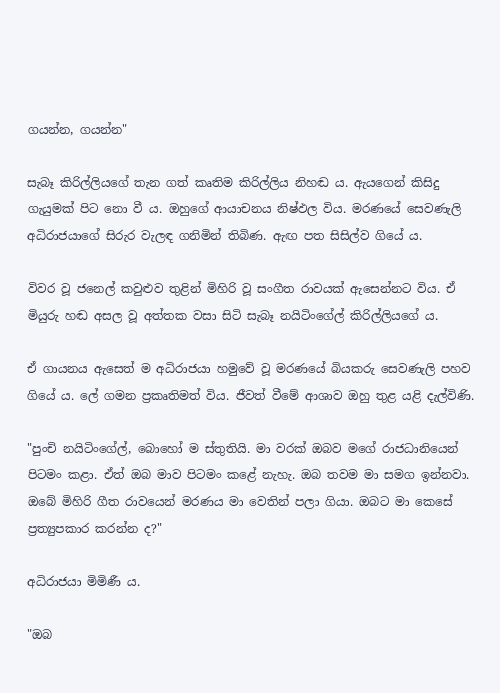ගයන්න, ගයන්න"

සැබෑ කිරිල්ලියගේ තැන ගත් කෘතිම කිරිල්ලිය නිහඬ ය. ඇයගෙන් කිසිදු ගැයුමක් පිට නො වී ය. ඔහුගේ ආයාචනය නිෂ්ඵල විය. මරණයේ සෙවණැලි අධිරාජයාගේ සිරුර වැලඳ ගනිමින් තිබිණ. ඇඟ පත සිසිල්ව ගියේ ය.

විවර වූ ජනෙල් කවුළුව තුළින් මිහිරි වූ සංගීත රාවයක් ඇසෙන්නට විය. ඒ මියුරු හඬ අසල වූ අත්තක වසා සිටි සැබෑ නයිටිංගේල් කිරිල්ලියගේ ය.

ඒ ගායනය ඇසෙත් ම අධිරාජයා හමුවේ වූ මරණයේ බියකරු සෙවණැලි පහව ගියේ ය. ලේ ගමන ප්‍රකෘතිමත් විය. ජීවත් වීමේ ආශාව ඔහු තුළ යළි දැල්විණි.

"පුංචි නයිටිංගේල්, බොහෝ ම ස්තුතියි. මා වරක් ඔබව මගේ රාජධානියෙන් පිටමං කළා. ඒත් ඔබ මාව පිටමං කළේ නැහැ. ඔබ තවම මා සමග ඉන්නවා. ඔබේ මිහිරි ගීත රාවයෙන් මරණය මා වෙතින් පලා ගියා. ඔබට මා කෙසේ ප්‍රත්‍යුපකාර කරන්න ද?"

අධිරාජයා මිමිණී ය.

"ඔබ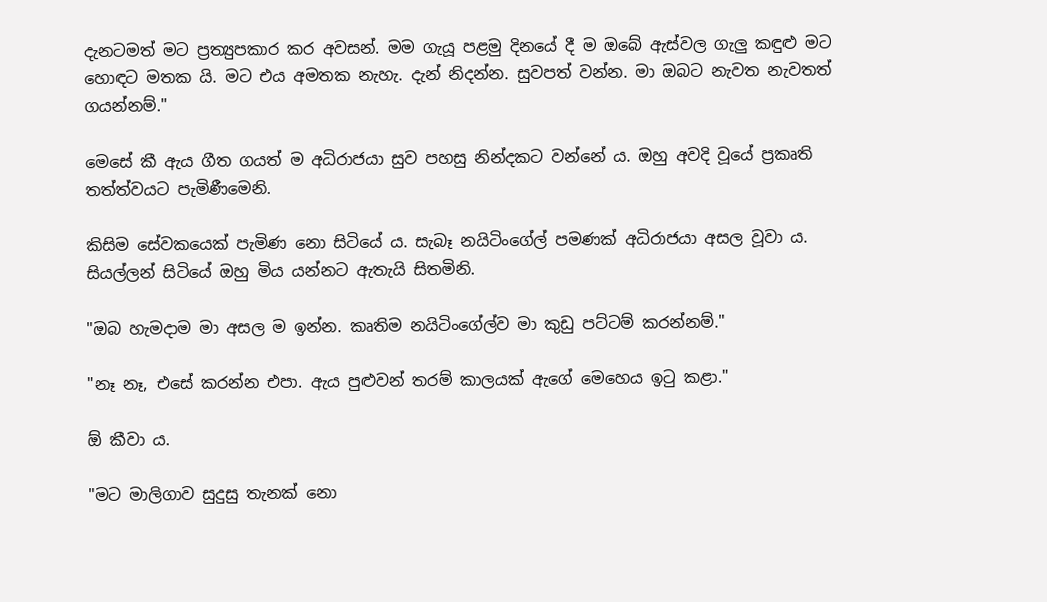දැනටමත් මට ප්‍රත්‍යුපකාර කර අවසන්. මම ගැයූ පළමු දිනයේ දී ම ඔබේ ඇස්වල ගැලු කඳුළු මට හොඳට මතක යි. මට එය අමතක නැහැ. දැන් නිදන්න. සුවපත් වන්න. මා ඔබට නැවත නැවතත් ගයන්නම්."

මෙසේ කී ඇය ගීත ගයත් ම අධිරාජයා සුව පහසු නින්දකට වන්නේ ය. ඔහු අවදි වූයේ ප්‍රකෘති තත්ත්වයට පැමිණීමෙනි.

කිසිම සේවකයෙක් පැමිණ නො සිටියේ ය. සැබෑ නයිටිංගේල් පමණක් අධිරාජයා අසල වූවා ය. සියල්ලන් සිටියේ ඔහු මිය යන්නට ඇතැයි සිතමිනි.

"ඔබ හැමදාම මා අසල ම ඉන්න. කෘතිම නයිටිංගේල්ව මා කුඩු පට්ටම් කරන්නම්."

"නෑ නෑ, එසේ කරන්න එපා. ඇය පුළුවන් තරම් කාලයක් ඇගේ මෙහෙය ඉටු කළා."

ඕ කීවා ය.

"මට මාලිගාව සුදුසු තැනක් නො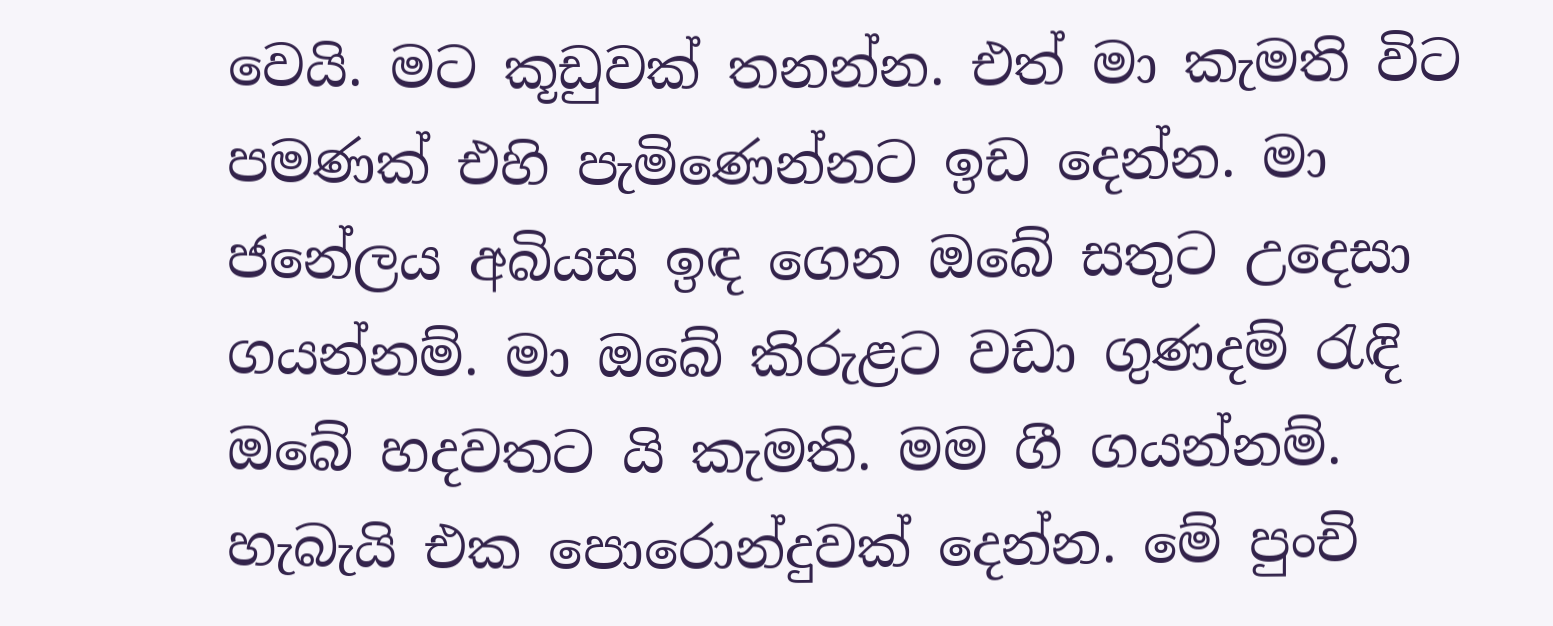වෙයි. මට කූඩුවක් තනන්න. එත් මා කැමති විට පමණක් එහි පැමිණෙන්නට ඉඩ දෙන්න. මා ජනේලය අබියස ඉඳ ගෙන ඔබේ සතුට උදෙසා ගයන්නම්. මා ඔබේ කිරුළට වඩා ගුණදම් රැඳි ඔබේ හදවතට යි කැමති. මම ගී ගයන්නම්. හැබැයි එක පොරොන්දුවක් දෙන්න. මේ පුංචි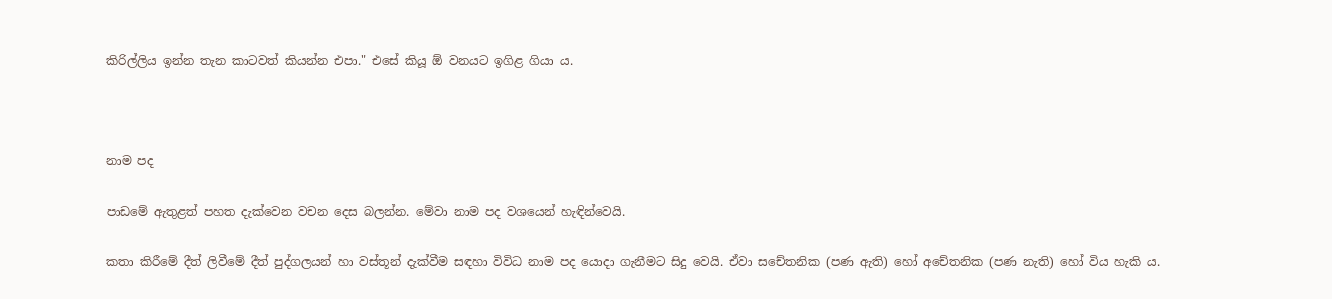කිරිල්ලිය ඉන්න තැන කාටවත් කියන්න එපා." එසේ කියූ ඕ වනයට ඉගිළ ගියා ය.



නාම පද

පාඩමේ ඇතුළත් පහත දැක්වෙන වචන දෙස බලන්න. මේවා නාම පද වශයෙන් හැඳින්වෙයි.

කතා කිරීමේ දීත් ලිවීමේ දීත් පුද්ගලයන් හා වස්තූන් දැක්වීම සඳහා විවිධ නාම පද යොදා ගැනීමට සිදු වෙයි. ඒවා සචේතනික (පණ ඇති) හෝ අචේතනික (පණ නැති) හෝ විය හැකි ය.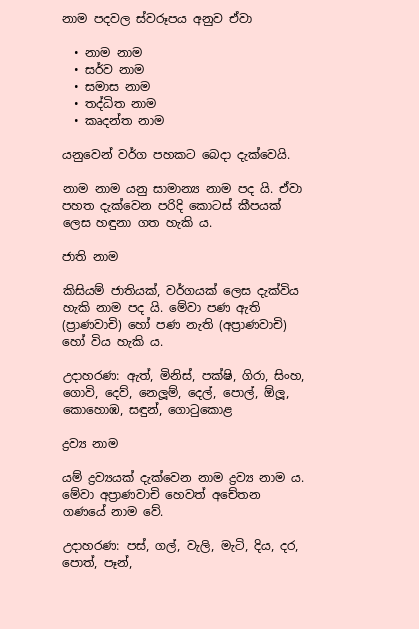නාම පදවල ස්වරූපය අනුව ඒවා

  • නාම නාම
  • සර්ව නාම
  • සමාස නාම
  • තද්ධිත නාම
  • කෘදන්ත නාම

යනුවෙන් වර්ග පහකට බෙදා දැක්වෙයි.

නාම නාම යනු සාමාන්‍ය නාම පද යි. ඒවා පහත දැක්වෙන පරිදි කොටස් කීපයක් ලෙස හඳුනා ගත හැකි ය.

ජාති නාම

කිසියම් ජාතියක්, වර්ගයක් ලෙස දැක්විය හැකි නාම පද යි. මේවා පණ ඇති (ප්‍රාණවාචි) හෝ පණ නැති (අප්‍රාණවාචි) හෝ විය හැකි ය.

උදාහරණ: ඇත්, මිනිස්, පක්ෂි, ගිරා, සිංහ, ගොවි, දෙව්, නෙලූම්, දෙල්, පොල්, ඕලූ, කොහොඹ, සඳුන්, ගොටුකොළ

ද්‍රව්‍ය නාම

යම් ද්‍රව්‍යයක් දැක්වෙන නාම ද්‍රව්‍ය නාම ය. මේවා අප්‍රාණවාචි හෙවත් අචේතන ගණයේ නාම වේ.

උදාහරණ: පස්, ගල්, වැලි, මැටි, දිය, දර, පොත්, පෑන්,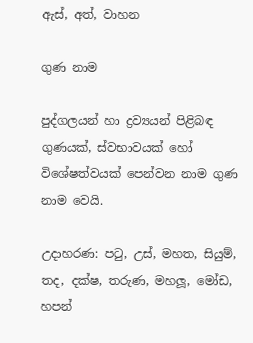ඇස්, අත්, වාහන

ගුණ නාම

පුද්ගලයන් හා ද්‍රව්‍යයන් පිළිබඳ ගුණයක්, ස්වභාවයක් හෝ විශේෂත්වයක් පෙන්වන නාම ගුණ නාම වෙයි.

උදාහරණ: පටු, උස්, මහත, සියුම්, තද, දක්ෂ, තරුණ, මහලූ, මෝඩ, හපන්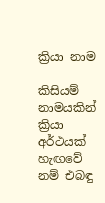ක්‍රියා නාම

කිසියම් නාමයකින් ක්‍රියා අර්ථයක් හැඟවේ නම් එබඳු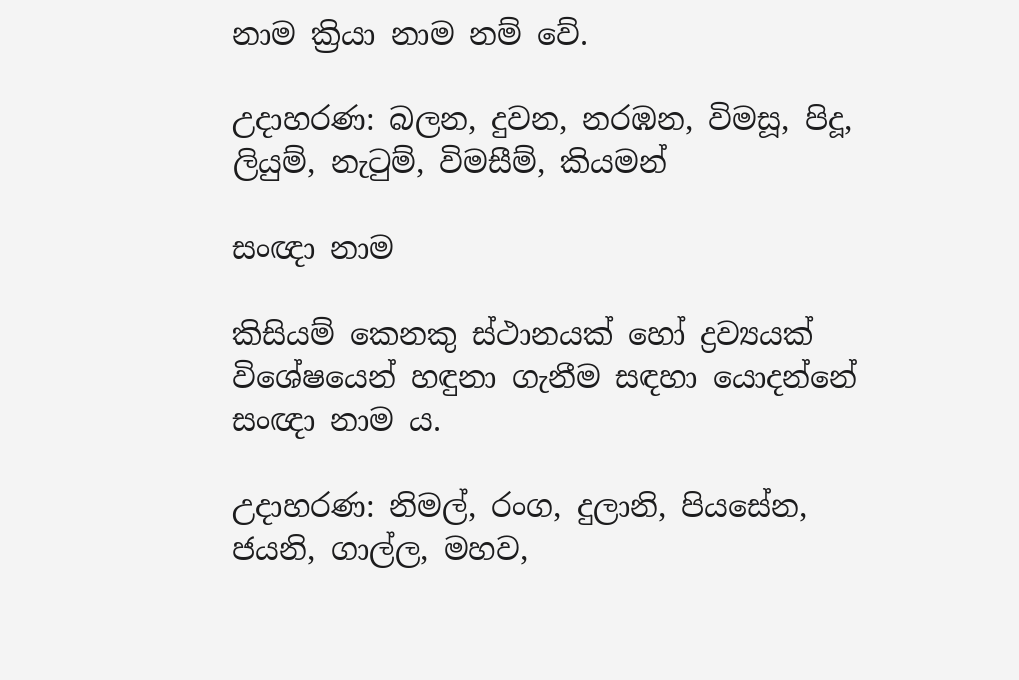නාම ක්‍රියා නාම නම් වේ.

උදාහරණ: බලන, දුවන, නරඹන, විමසූ, පිදූ, ලියුම්, නැටුම්, විමසීම්, කියමන්

සංඥා නාම

කිසියම් කෙනකු ස්ථානයක් හෝ ද්‍රව්‍යයක් විශේෂයෙන් හඳුනා ගැනීම සඳහා යොදන්නේ සංඥා නාම ය.

උදාහරණ: නිමල්, රංග, දුලානි, පියසේන, ජයනි, ගාල්ල, මහව,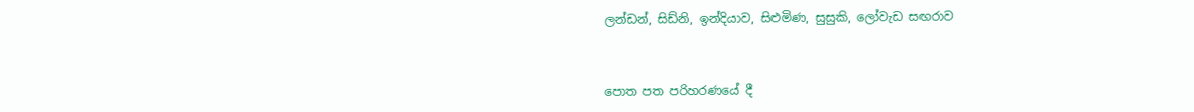ලන්ඩන්, සිඩ්නි, ඉන්දියාව, සිළුමිණ, සුසුකි, ලෝවැඩ සඟරාව



පොත පත පරිහරණයේ දී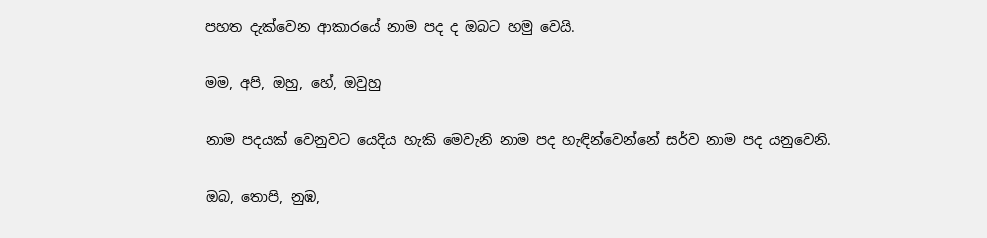පහත දැක්වෙන ආකාරයේ නාම පද ද ඔබට හමු වෙයි.

මම, අපි, ඔහු, හේ, ඔවුහු

නාම පදයක් වෙනුවට යෙදිය හැකි මෙවැනි නාම පද හැඳින්වෙන්නේ සර්ව නාම පද යනුවෙනි.

ඔබ, තොපි, නුඹ,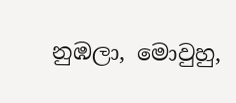නුඹලා, මොවුහු,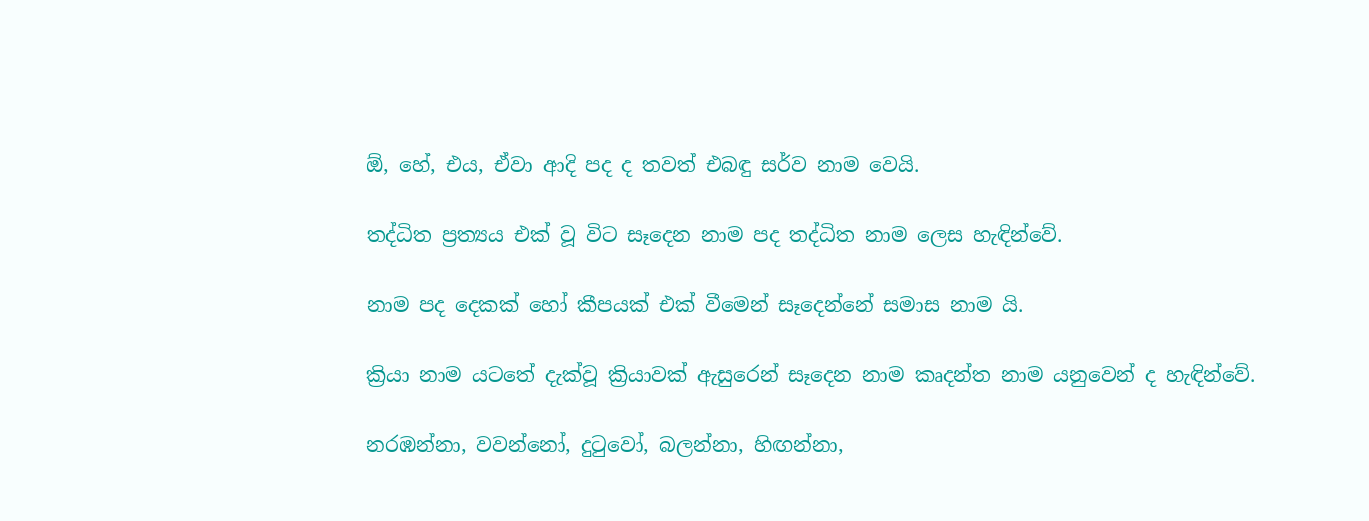ඕ, හේ, එය, ඒවා ආදි පද ද තවත් එබඳු සර්ව නාම වෙයි.

තද්ධිත ප්‍රත්‍යය එක් වූ විට සෑදෙන නාම පද තද්ධිත නාම ලෙස හැඳින්වේ.

නාම පද දෙකක් හෝ කීපයක් එක් වීමෙන් සෑදෙන්නේ සමාස නාම යි.

ක්‍රියා නාම යටතේ දැක්වූ ක්‍රියාවක් ඇසුරෙන් සෑදෙන නාම කෘදන්ත නාම යනුවෙන් ද හැඳින්වේ.

නරඹන්නා, වවන්නෝ, දුටුවෝ, බලන්නා, හිඟන්නා,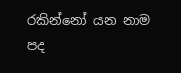රකින්නෝ යන නාම පද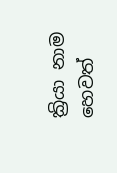ක්‍රියා නාම හෙවත්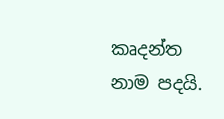කෘදන්ත නාම පදයි.